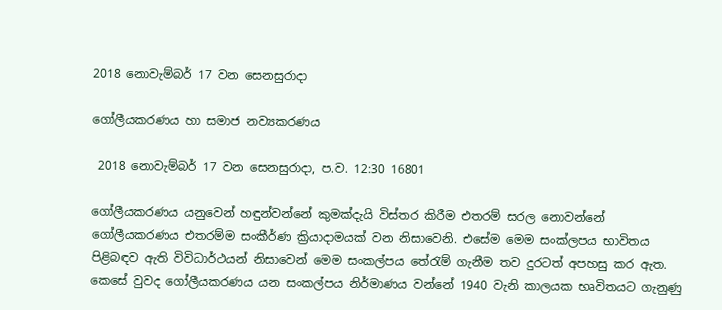2018 නොවැම්බර් 17 වන සෙනසුරාදා

ගෝලීයකරණය හා සමාජ නව්‍යකරණය

 2018 නොවැම්බර් 17 වන සෙනසුරාදා, ප.ව. 12:30 16801

ගෝලීයකරණය යනුවෙන් හඳුන්වන්නේ කුමක්දැයි විස්තර කිරීම එතරම් සරල නොවන්නේ ගෝලීයකරණය එතරම්ම සංකීර්ණ ක්‍රියාදාමයක් වන නිසාවෙනි. එසේම මෙම සංක්ලපය භාවිතය පිළිබඳව ඇති විවිධාර්ථයන් නිසාවෙන් මෙම සංකල්පය තේරැම් ගැනීම තව දුරටත් අපහසු කර ඇත. කෙසේ වුවද ගෝලීයකරණය යන සංකල්පය නිර්මාණය වන්නේ 1940 වැනි කාලයක භෘවිතයට ගැනුණු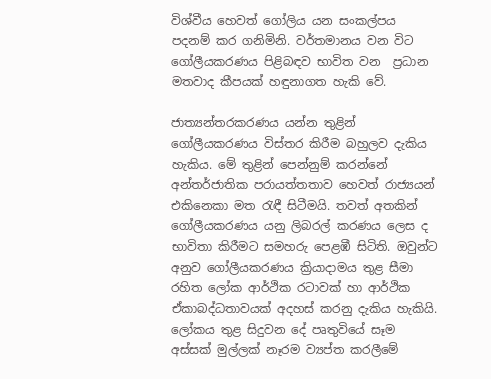විශ්වීය හෙවත් ගෝලිය යන සංකල්පය පදනම් කර ගනිමිනි. වර්තමානය වන විට ගෝලීයකරණය පිළිබඳව භාවිත වන  ප්‍රධාන මතවාද කීපයක් හඳුනාගත හැකි වේ.

ජාත්‍යන්තරකරණය යන්න තුළින් ගෝලීයකරණය විස්තර කිරීම බහුලව දැකිය හැකිය. මේ තුළින් පෙන්නුම් කරන්නේ අන්තර්ජාතික පරායත්තතාව හෙවත් රාජ්‍යයන් එකිනෙකා මත රැඳී සිටීමයි. තවත් අතකින් ගෝලීයකරණය යනු ලිබරල් කරණය ලෙස ද භාවිතා කිරීමට සමහරු පෙළඹී සිටිති. ඔවුන්ට අනුව ගෝලීයකරණය ක්‍රියාදාමය තුළ සීමා රහිත ලෝක ආර්ථික රටාවක් හා ආර්ථික ඒකාබද්ධතාවයක් අදහස් කරනු දැකිය හැකියි. ලෝකය තුළ සිදුවන දේ පෘතුවියේ සෑම අස්සක් මුල්ලක් නෑරම ව්‍යප්ත කරලීමේ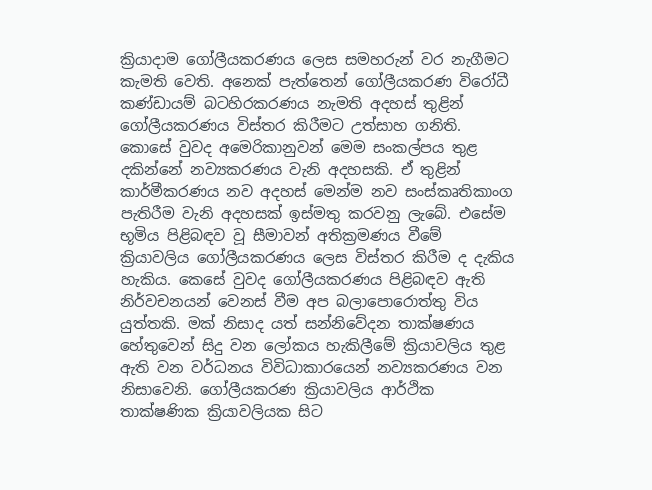ක්‍රියාදාම ගෝලීයකරණය ලෙස සමහරුන් වර නැගීමට කැමති වෙති. අනෙක් පැත්තෙන් ගෝලීයකරණ විරෝධී කණ්ඩායම් බටහිරකරණය නැමති අදහස් තුළින් ගෝලීයකරණය විස්තර කිරීමට උත්සාහ ගනිති. කොසේ වුවද අමෙරිකානුවන් මෙම සංකල්පය තුළ දකින්නේ නව්‍යකරණය වැනි අදහසකි. ඒ තුළින් කාර්මීකරණය නව අදහස් මෙන්ම නව සංස්කෘතිකාංග පැතිරීම වැනි අදහසක් ඉස්මතු කරවනු ලැබේ. එසේම භූමිය පිළිබඳව වූ සීමාවන් අතික්‍රමණය වීමේ ක්‍රියාවලිය ගෝලීයකරණය ලෙස විස්තර කිරීම ද දැකිය හැකිය. කෙසේ වුවද ගෝලීයකරණය පිළිබඳව ඇති නිර්වචනයන් වෙනස් වීම අප බලාපොරොත්තු විය යුත්තකි. මක් නිසාද යත් සන්නිවේදන තාක්ෂණය හේතුවෙන් සිදු වන ලෝකය හැකිලීමේ ක්‍රියාවලිය තුළ ඇති වන වර්ධනය විවිධාකාරයෙන් නව්‍යකරණය වන නිසාවෙනි. ගෝලීයකරණ ක්‍රියාවලිය ආර්ථික තාක්ෂණික ක්‍රියාවලියක සිට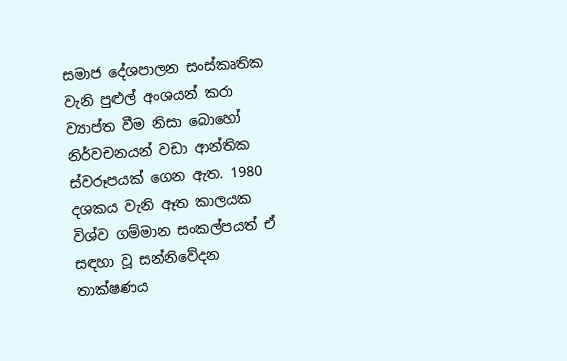සමාජ දේශපාලන සංස්කෘතික වැනි පුළුල් අංශයන් කරා ව්‍යාප්ත වීම නිසා බොහෝ නිර්වචනයන් වඩා ආන්තික ස්වරූපයක් ගෙන ඇත. 1980 දශකය වැනි ඈත කාලයක විශ්ව ගම්මාන සංකල්පයත් ඒ සඳහා වූ සන්නිවේදන තාක්ෂණය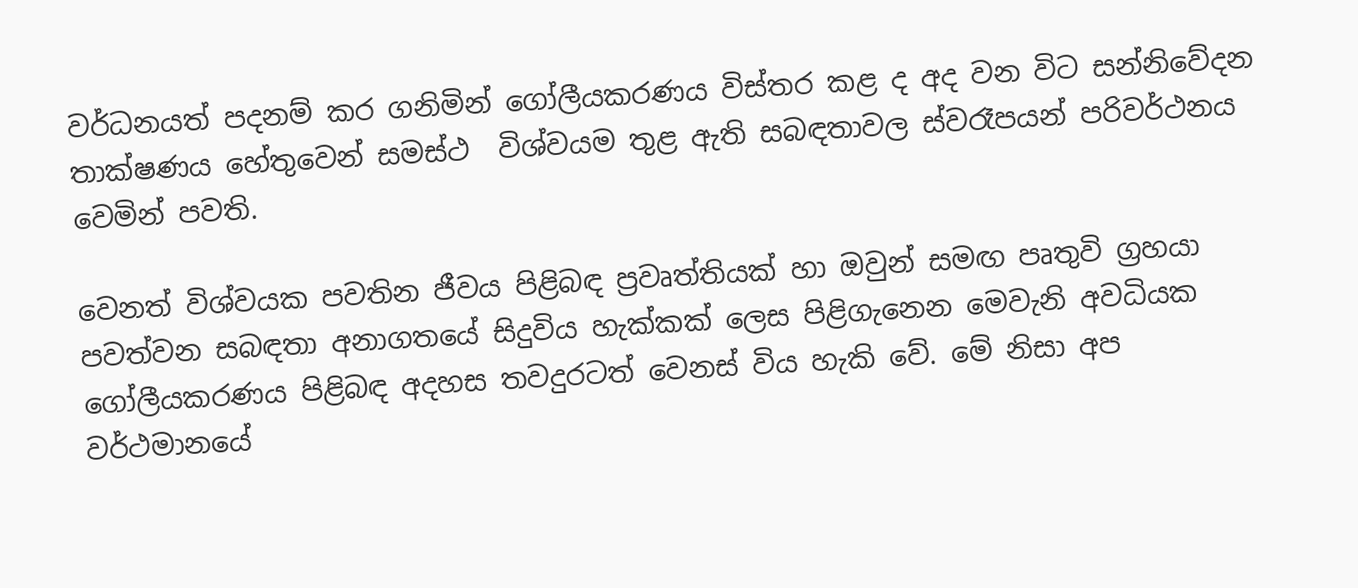වර්ධනයත් පදනම් කර ගනිමින් ගෝලීයකරණය විස්තර කළ ද අද වන විට සන්නිවේදන තාක්ෂණය හේතුවෙන් සමස්ථ  විශ්වයම තුළ ඇති සබඳතාවල ස්වරෑපයන් පරිවර්ථනය වෙමින් පවති.

වෙනත් විශ්වයක පවතින ජීවය පිළිබඳ ප්‍රවෘත්තියක් හා ඔවුන් සමඟ පෘතුවි ග්‍රහයා පවත්වන සබඳතා අනාගතයේ සිදුවිය හැක්කක් ලෙස පිළිගැනෙන මෙවැනි අවධියක ගෝලීයකරණය පිළිබඳ අදහස තවදුරටත් වෙනස් විය හැකි වේ. මේ නිසා අප වර්ථමානයේ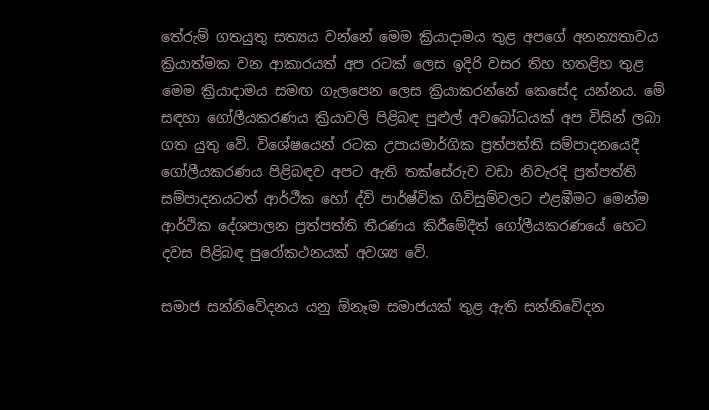තේරුම් ගතයුතු සත්‍යය වන්නේ මෙම ක්‍රියාදාමය තුළ අපගේ අනන්‍යතාවය ක්‍රියාත්මක වන ආකාරයත් අප රටක් ලෙස ඉදිරි වසර තිහ හතළිහ තුළ මෙම ක්‍රියාදාමය සමඟ ගැලපෙන ලෙස ක්‍රියාකරන්නේ කෙසේද යන්නය. මේ සඳහා ගෝලීයකරණය ක්‍රියාවලි පිළිබඳ පුළුල් අවබෝධයක් අප විසින් ලබා ගත යුතු වේ. විශේෂයෙන් රටක උපායමාර්ගික ප්‍රත්පත්ති සම්පාදනයෙදී ගෝලීයකරණය පිළිබඳව අපට ඇති තක්සේරුව වඩා නිවැරදි ප්‍රත්පත්ති සම්පාදනයටත් ආර්ථීක හෝ ද්වි පාර්ෂ්වික ගිවිසුම්වලට එළඹීමට මෙන්ම ආර්ථික දේශපාලන ප්‍රත්පත්ති තීරණය කිරීමේදීත් ගෝලීයකරණයේ හෙට දවස පිළිබඳ පුරෝකථනයක් අවශ්‍ය වේ.

සමාජ සන්නිවේදනය යනු ඕනෑම සමාජයක් තුළ ඇති සන්නිවේදන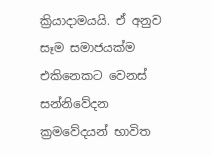ක්‍රියාදාමයයි. ඒ අනුව සෑම සමාජයක්ම එකිනෙකට වෙනස් සන්නිවේදන ක්‍රමවේදයන් භාවිත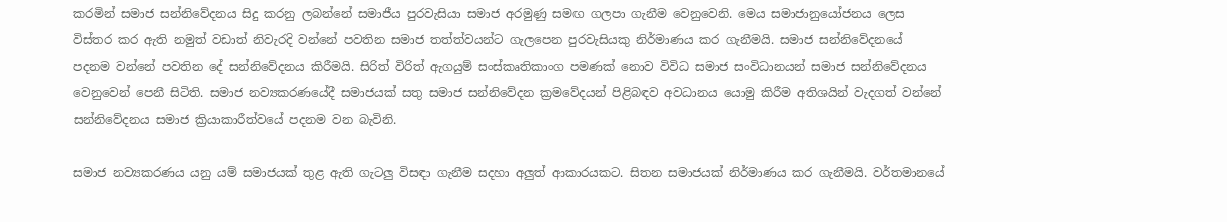කරමින් සමාජ සන්නිවේදනය සිදු කරනු ලබන්නේ සමාජීය පුරවැසියා සමාජ අරමුණු සමඟ ගලපා ගැනීම වෙනුවෙනි. මෙය සමාජානුයෝජනය ලෙස විස්තර කර ඇති නමුත් වඩාත් නිවැරදි වන්නේ පවතින සමාජ තත්ත්වයන්ට ගැලපෙන පුරවැසියකු නිර්මාණය කර ගැනීමයි. සමාජ සන්නිවේදනයේ පදනම වන්නේ පවතින දේ සන්නිවේදනය කිරීමයි. සිරිත් විරිත් ඇගයුම් සංස්කෘතිකාංග පමණක් නොව විවිධ සමාජ සංවිධානයන් සමාජ සන්නිවේදනය වෙනුවෙන් පෙනී සිටිති. සමාජ නව්‍යකරණයේදී සමාජයක් සතු සමාජ සන්නිවේදන ක්‍රමවේදයන් පිළිබඳව අවධානය යොමු කිරීම අතිශයින් වැදගත් වන්නේ සන්නිවේදනය සමාජ ක්‍රියාකාරීත්වයේ පදනම වන බැවිනි.

සමාජ නව්‍යකරණය යනු යම් සමාජයක් තුළ ඇති ගැටලු විසඳා ගැනීම සදහා අලුත් ආකාරයකට. සිතන සමාජයක් නිර්මාණය කර ගැනීමයි. වර්තමානයේ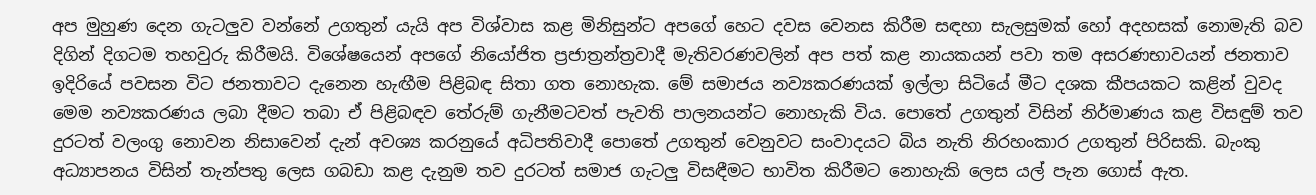අප මුහුණ දෙන ගැටලුව වන්නේ උගතුන් යැයි අප විශ්වාස කළ මිනිසුන්ට අපගේ හෙට දවස වෙනස කිරීම සඳහා සැලසුමක් හෝ අදහසක් නොමැති බව දිගින් දිගටම තහවුරු කිරීමයි. විශේෂයෙන් අපගේ නියෝජිත ප්‍රජාත්‍රන්ත්‍රවාදී මැතිවරණවලින් අප පත් කළ නායකයන් පවා තම අසරණභාවයන් ජනතාව ඉදිරියේ පවසන විට ජනතාවට දැනෙන හැඟීම පිළිබඳ සිතා ගත නොහැක. මේ සමාජය නව්‍යකරණයක් ඉල්ලා සිටියේ මීට දශක කීපයකට කළින් වුවද මෙම නව්‍යකරණය ලබා දීමට තබා ඒ පිළිබඳව තේරුම් ගැනීමටවත් පැවති පාලනයන්ට නොහැකි විය. පොතේ උගතුන් විසින් නිර්මාණය කළ විසඳුම් තව දුරටත් වලංගු නොවන නිසාවෙන් දැන් අවශ්‍ය කරනුයේ අධිපතිවාදී පොතේ උගතුන් වෙනුවට සංවාදයට බිය නැති නිරහංකාර උගතුන් පිරිසකි. බැංකු අධ්‍යාපනය විසින් තැන්පතු ලෙස ගබඩා කළ දැනුම තව දුරටත් සමාජ ගැටලු විසඳීමට භාවිත කිරීමට නොහැකි ලෙස යල් පැන ගොස් ඇත.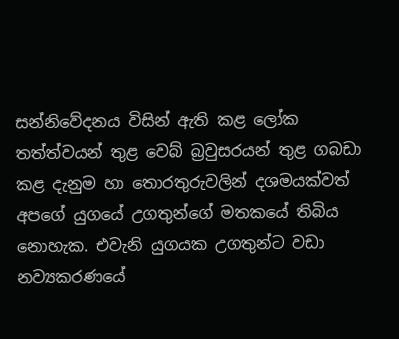සන්නිවේදනය විසින් ඇති කළ ලෝක තත්ත්වයන් තුළ වෙබ් බ්‍රවුසරයන් තුළ ගබඩා කළ දැනුම හා තොරතුරුවලින් දශමයක්වත් අපගේ යුගයේ උගතුන්ගේ මතකයේ තිබිය නොහැක. එවැනි යුගයක උගතුන්ට වඩා  නව්‍යකරණයේ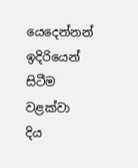යෙදෙන්නන් ඉදිරියෙන් සිටීම වළක්වා දිය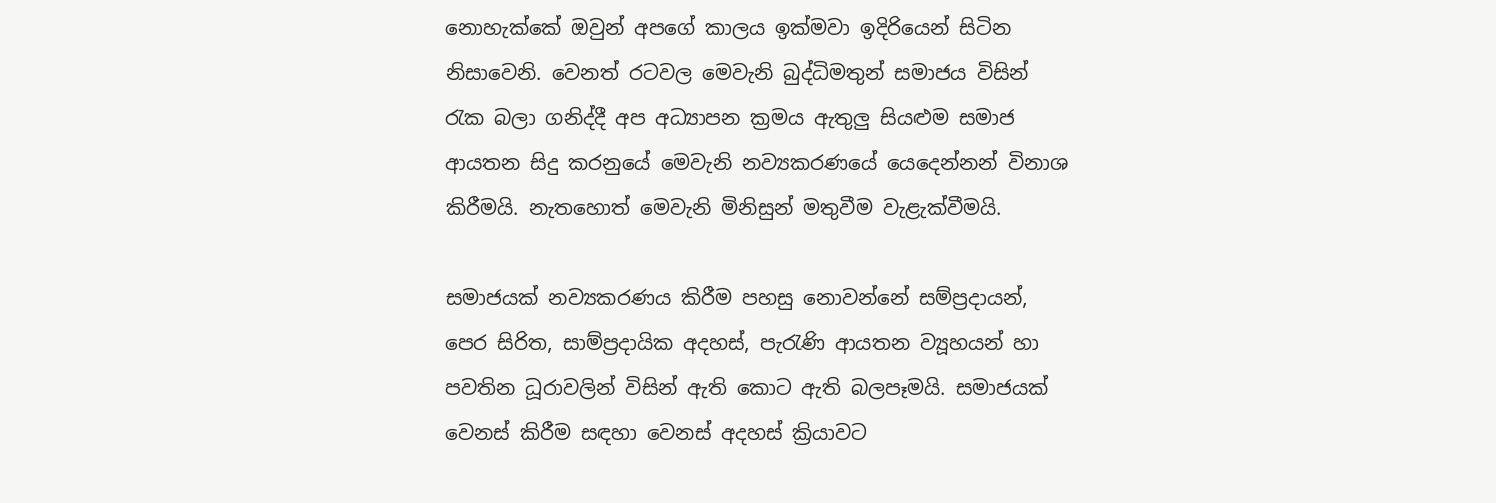නොහැක්කේ ඔවුන් අපගේ කාලය ඉක්මවා ඉදිරියෙන් සිටින නිසාවෙනි. වෙනත් රටවල මෙවැනි බුද්ධිමතුන් සමාජය විසින් රැක බලා ගනිද්දී අප අධ්‍යාපන ක්‍රමය ඇතුලු සියළුම සමාජ ආයතන සිදු කරනුයේ මෙවැනි නව්‍යකරණයේ යෙදෙන්නන් විනාශ කිරීමයි. නැතහොත් මෙවැනි මිනිසුන් මතුවීම වැළැක්වීමයි.

සමාජයක් නව්‍යකරණය කිරීම පහසු නොවන්නේ සම්ප්‍රදායන්, පෙර සිරිත, සාම්ප්‍රදායික අදහස්, පැරැණි ආයතන ව්‍යූහයන් හා පවතින ධූරාවලින් විසින් ඇති කොට ඇති බලපෑමයි. සමාජයක් වෙනස් කිරීම සඳහා වෙනස් අදහස් ක්‍රියාවට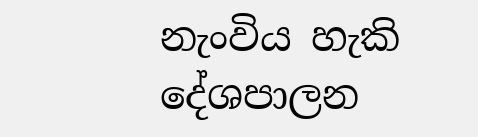නැංවිය හැකි දේශපාලන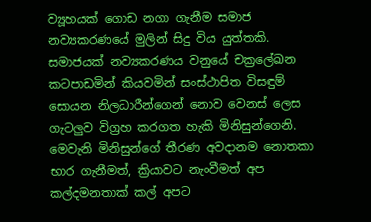ව්‍යූහයක් ගොඩ නගා ගැනීම සමාජ නව්‍යකරණයේ මුලින් සිදු විය යුත්තකි. සමාජයක් නව්‍යකරණය වනුයේ චක්‍රලේඛන කටපාඩමින් කියවමින් සංස්ථාපිත විසඳුම් සොයන නිලධාරීන්ගෙන් නොව වෙනස් ලෙස ගැටලුව විග්‍රහ කරගත හැකි මිනිසුන්ගෙනි. මෙවැනි මිනිසුන්ගේ තීරණ අවදානම නොතකා භාර ගැනීමත්, ක්‍රියාවට නැංවීමත් අප කල්දමනතාක් කල් අපට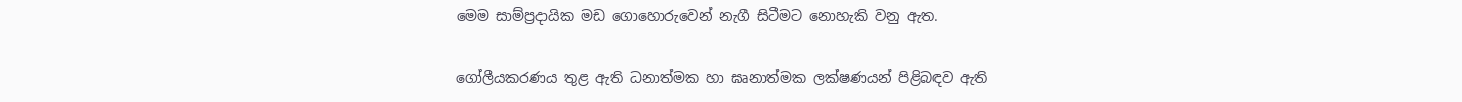මෙම සාම්ප්‍රදායික මඩ ගොහොරුවෙන් නැගී සිටීමට නොහැකි වනු ඇත.

ගෝලීයකරණය තුළ ඇති ධනාත්මක හා ඝෘනාත්මක ලක්ෂණයන් පිළිබඳව ඇති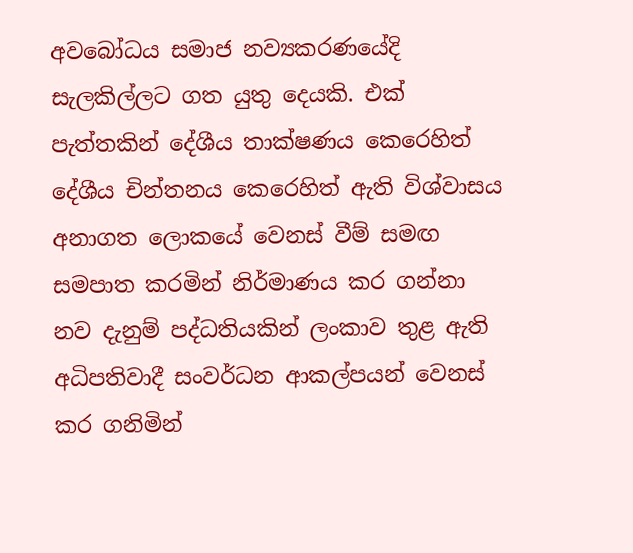අවබෝධය සමාජ නව්‍යකරණයේදි සැලකිල්ලට ගත යුතු දෙයකි. එක් පැත්තකින් දේශීය තාක්ෂණය කෙරෙහිත් දේශීය චින්තනය කෙරෙහිත් ඇති විශ්වාසය අනාගත ලොකයේ වෙනස් වීම් සමඟ සමපාත කරමින් නිර්මාණය කර ගන්නා නව දැනුම් පද්ධතියකින් ලංකාව තුළ ඇති අධිපතිවාදී සංවර්ධන ආකල්පයන් වෙනස් කර ගනිමින්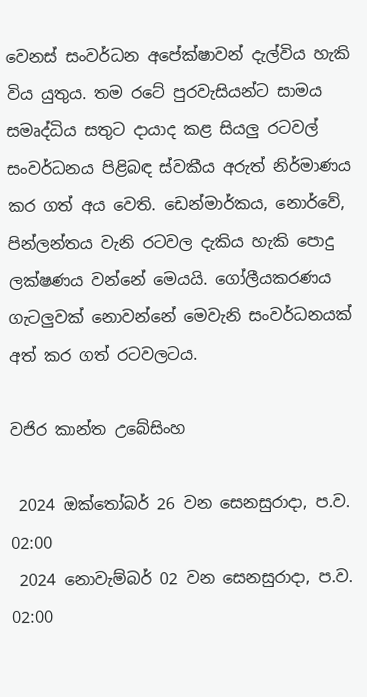වෙනස් සංවර්ධන අපේක්ෂාවන් දැල්විය හැකි විය යුතුය. තම රටේ පුරවැසියන්ට සාමය සමෘද්ධිය සතුට දායාද කළ සියලු රටවල් සංවර්ධනය පිළිබඳ ස්වකීය අරුත් නිර්මාණය කර ගත් අය වෙති. ඩෙන්මාර්කය, නොර්වේ, පින්ලන්තය වැනි රටවල දැකිය හැකි පොදු ලක්ෂණය වන්නේ මෙයයි. ගෝලීයකරණය ගැටලුවක් නොවන්නේ මෙවැනි සංවර්ධනයක් අත් කර ගත් රටවලටය.

වජිර කාන්ත උබේසිංහ

 2024 ඔක්තෝබර් 26 වන සෙනසුරාදා, ප.ව. 02:00
 2024 නොවැම්බර් 02 වන සෙනසුරාදා, ප.ව. 02:00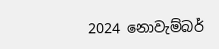2024 නොවැම්බර්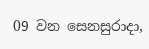09 වන සෙනසුරාදා,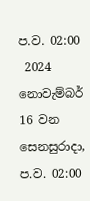ප.ව. 02:00
 2024 නොවැම්බර් 16 වන සෙනසුරාදා, ප.ව. 02:00